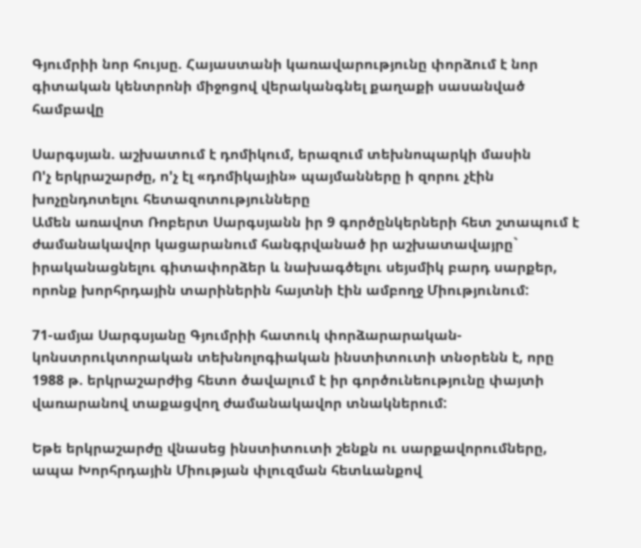Գյումրիի նոր հույսը. Հայաստանի կառավարությունը փորձում է նոր գիտական կենտրոնի միջոցով վերականգնել քաղաքի սասանված համբավը

Սարգսյան. աշխատում է դոմիկում, երազում տեխնոպարկի մասին
Ո'չ երկրաշարժը, ո'չ էլ «դոմիկային» պայմանները ի զորու չէին խոչընդոտելու հետազոտությունները
Ամեն առավոտ Ռոբերտ Սարգսյանն իր 9 գործընկերների հետ շտապում է ժամանակավոր կացարանում հանգրվանած իր աշխատավայրը` իրականացնելու գիտափորձեր և նախագծելու սեյսմիկ բարդ սարքեր, որոնք խորհրդային տարիներին հայտնի էին ամբողջ Միությունում:

71-ամյա Սարգսյանը Գյումրիի հատուկ փորձարարական-կոնստրուկտորական տեխնոլոգիական ինստիտուտի տնօրենն է, որը 1988 թ. երկրաշարժից հետո ծավալում է իր գործունեությունը փայտի վառարանով տաքացվող ժամանակավոր տնակներում:

Եթե երկրաշարժը վնասեց ինստիտուտի շենքն ու սարքավորումները, ապա Խորհրդային Միության փլուզման հետևանքով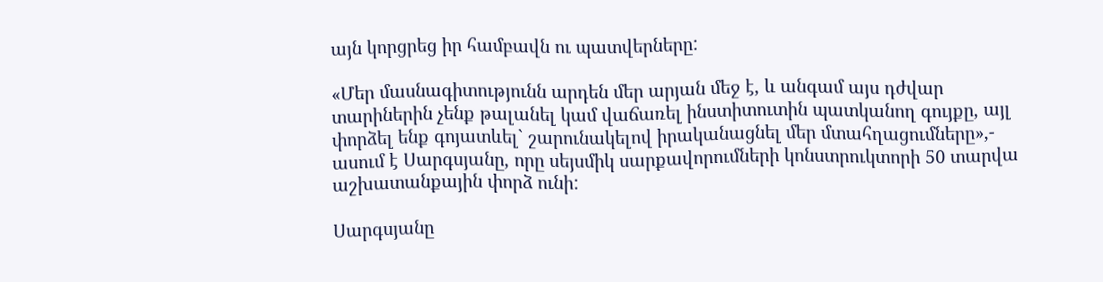այն կորցրեց իր համբավն ու պատվերները:

«Մեր մասնագիտությունն արդեն մեր արյան մեջ է, և անգամ այս դժվար տարիներին չենք թալանել կամ վաճառել ինստիտուտին պատկանող գույքը, այլ փորձել ենք գոյատևել` շարունակելով իրականացնել մեր մտահղացումները»,- ասում է Սարգսյանը, որը սեյսմիկ սարքավորումների կոնստրուկտորի 50 տարվա աշխատանքային փորձ ունի:

Սարգսյանը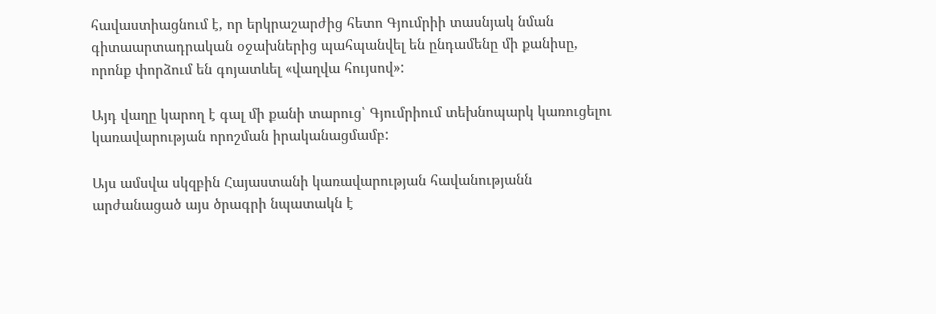հավաստիացնում է, որ երկրաշարժից հետո Գյումրիի տասնյակ նման գիտաարտադրական օջախներից պահպանվել են ընդամենը մի քանիսը, որոնք փորձում են գոյատևել «վաղվա հույսով»:

Այդ վաղը կարող է գալ մի քանի տարուց՝ Գյումրիում տեխնոպարկ կառուցելու կառավարության որոշման իրականացմամբ:

Այս ամսվա սկզբին Հայաստանի կառավարության հավանությանն արժանացած այս ծրագրի նպատակն է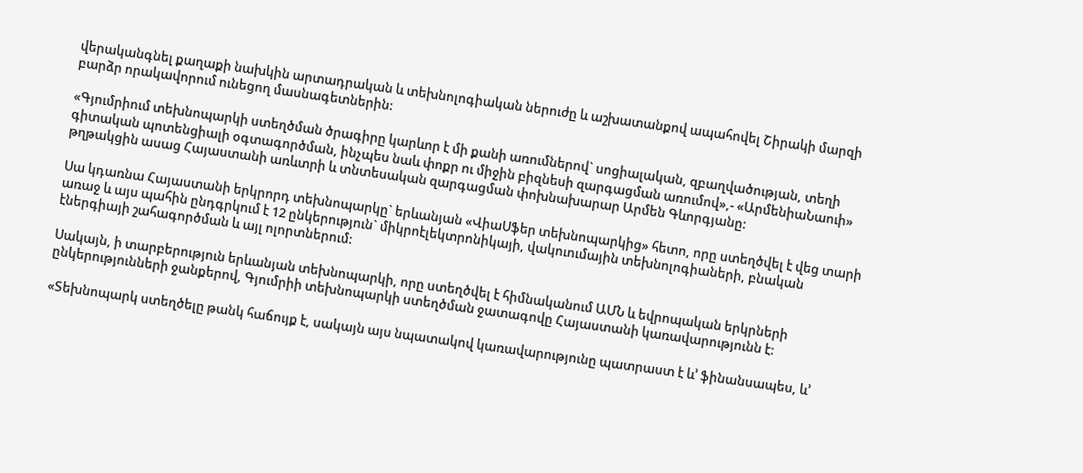վերականգնել քաղաքի նախկին արտադրական և տեխնոլոգիական ներուժը և աշխատանքով ապահովել Շիրակի մարզի բարձր որակավորում ունեցող մասնագետներին:

«Գյումրիում տեխնոպարկի ստեղծման ծրագիրը կարևոր է մի քանի առումներով` սոցիալական, զբաղվածության, տեղի գիտական պոտենցիալի օգտագործման, ինչպես նաև փոքր ու միջին բիզնեսի զարգացման առումով»,- «ԱրմենիաՆաուի» թղթակցին ասաց Հայաստանի առևտրի և տնտեսական զարգացման փոխնախարար Արմեն Գևորգյանը:

Սա կդառնա Հայաստանի երկրորդ տեխնոպարկը` երևանյան «ՎիաՍֆեր տեխնոպարկից» հետո, որը ստեղծվել է վեց տարի առաջ և այս պահին ընդգրկում է 12 ընկերություն` միկրոէլեկտրոնիկայի, վակուումային տեխնոլոգիաների, բնական էներգիայի շահագործման և այլ ոլորտներում:

Սակայն, ի տարբերություն երևանյան տեխնոպարկի, որը ստեղծվել է հիմնականում ԱՄՆ և եվրոպական երկրների ընկերությունների ջանքերով, Գյումրիի տեխնոպարկի ստեղծման ջատագովը Հայաստանի կառավարությունն է:

«Տեխնոպարկ ստեղծելը թանկ հաճույք է, սակայն այս նպատակով կառավարությունը պատրաստ է և’ ֆինանսապես, և’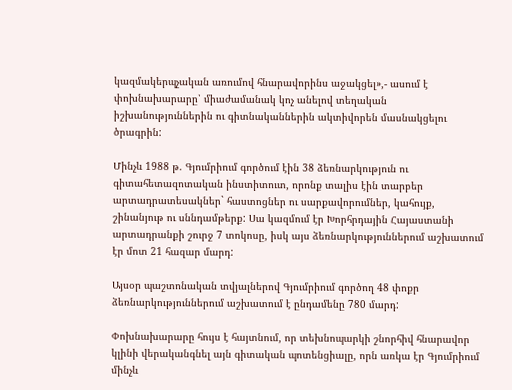կազմակերպչական առումով հնարավորինս աջակցել»,- ասում է փոխնախարարը՝ միաժամանակ կոչ անելով տեղական իշխանություններին ու գիտնականներին ակտիվորեն մասնակցելու ծրագրին:

Մինչև 1988 թ. Գյումրիում գործում էին 38 ձեռնարկություն ու գիտահետազոտական ինստիտուտ, որոնք տալիս էին տարբեր արտադրատեսակներ` հաստոցներ ու սարքավորումներ, կահույք, շինանյութ ու սննդամթերք: Սա կազմում էր Խորհրդային Հայաստանի արտադրանքի շուրջ 7 տոկոսը, իսկ այս ձեռնարկություններում աշխատում էր մոտ 21 հազար մարդ:

Այսօր պաշտոնական տվյալներով Գյումրիում գործող 48 փոքր ձեռնարկություններում աշխատում է ընդամենը 780 մարդ:

Փոխնախարարը հույս է հայտնում, որ տեխնոպարկի շնորհիվ հնարավոր կլինի վերականգնել այն գիտական պոտենցիալը, որն առկա էր Գյումրիում մինչև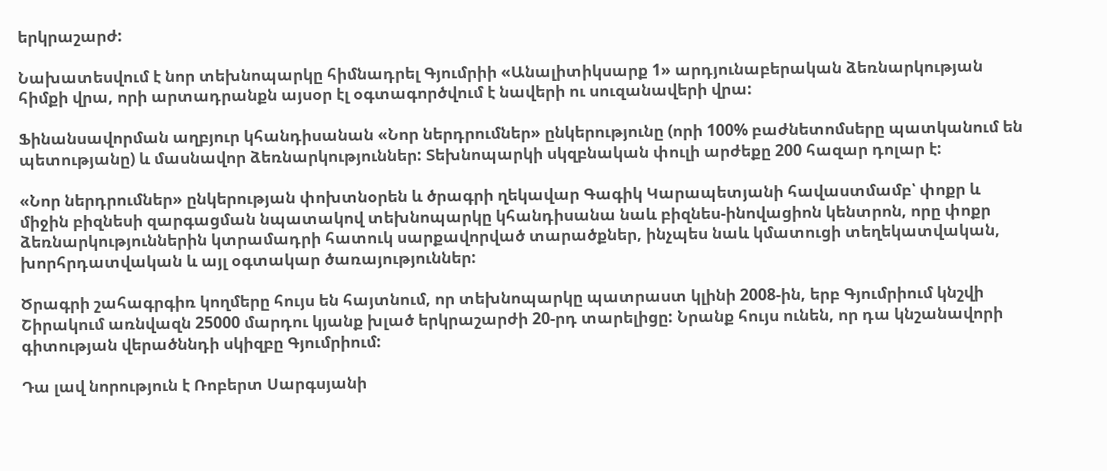երկրաշարժ:

Նախատեսվում է նոր տեխնոպարկը հիմնադրել Գյումրիի «Անալիտիկսարք 1» արդյունաբերական ձեռնարկության հիմքի վրա, որի արտադրանքն այսօր էլ օգտագործվում է նավերի ու սուզանավերի վրա:

Ֆինանսավորման աղբյուր կհանդիսանան «Նոր ներդրումներ» ընկերությունը (որի 100% բաժնետոմսերը պատկանում են պետությանը) և մասնավոր ձեռնարկություններ: Տեխնոպարկի սկզբնական փուլի արժեքը 200 հազար դոլար է:

«Նոր ներդրումներ» ընկերության փոխտնօրեն և ծրագրի ղեկավար Գագիկ Կարապետյանի հավաստմամբ՝ փոքր և միջին բիզնեսի զարգացման նպատակով տեխնոպարկը կհանդիսանա նաև բիզնես-ինովացիոն կենտրոն, որը փոքր ձեռնարկություններին կտրամադրի հատուկ սարքավորված տարածքներ, ինչպես նաև կմատուցի տեղեկատվական, խորհրդատվական և այլ օգտակար ծառայություններ:

Ծրագրի շահագրգիռ կողմերը հույս են հայտնում, որ տեխնոպարկը պատրաստ կլինի 2008-ին, երբ Գյումրիում կնշվի Շիրակում առնվազն 25000 մարդու կյանք խլած երկրաշարժի 20-րդ տարելիցը: Նրանք հույս ունեն, որ դա կնշանավորի գիտության վերածննդի սկիզբը Գյումրիում:

Դա լավ նորություն է Ռոբերտ Սարգսյանի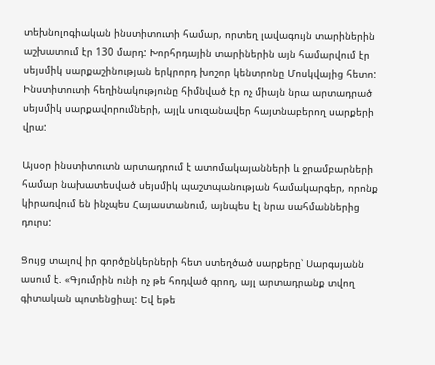տեխնոլոգիական ինստիտուտի համար, որտեղ լավագույն տարիներին աշխատում էր 130 մարդ: Խորհրդային տարիներին այն համարվում էր սեյսմիկ սարքաշինության երկրորդ խոշոր կենտրոնը Մոսկվայից հետո: Ինստիտուտի հեղինակությունը հիմնված էր ոչ միայն նրա արտադրած սեյսմիկ սարքավորումների, այլև սուզանավեր հայտնաբերող սարքերի վրա:

Այսօր ինստիտուտն արտադրում է ատոմակայանների և ջրամբարների համար նախատեսված սեյսմիկ պաշտպանության համակարգեր, որոնք կիրառվում են ինչպես Հայաստանում, այնպես էլ նրա սահմաններից դուրս:

Ցույց տալով իր գործընկերների հետ ստեղծած սարքերը՝ Սարգսյանն ասում է. «Գյումրին ունի ոչ թե հոդված գրող, այլ արտադրանք տվող գիտական պոտենցիալ: Եվ եթե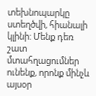տեխնոպարկը ստեղծվի, հիանալի կլինի: Մենք դեռ շատ մտահղացումներ ունենք, որոնք մինչև այսօր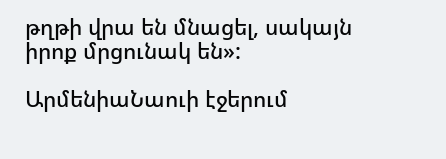թղթի վրա են մնացել, սակայն իրոք մրցունակ են»:

ԱրմենիաՆաուի էջերում